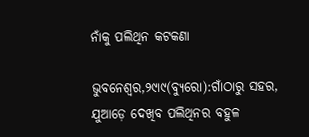ନାଁକୁ ପଲିଥିନ କଟକଣା

ଭୁବନେଶ୍ୱର,୨୯ା୯(ବ୍ୟୁରୋ):ଗାଁଠାରୁ ସହର, ଯୁଆଡ଼େ ଦେଖିବ ପଲିଥିନର ବହୁଳ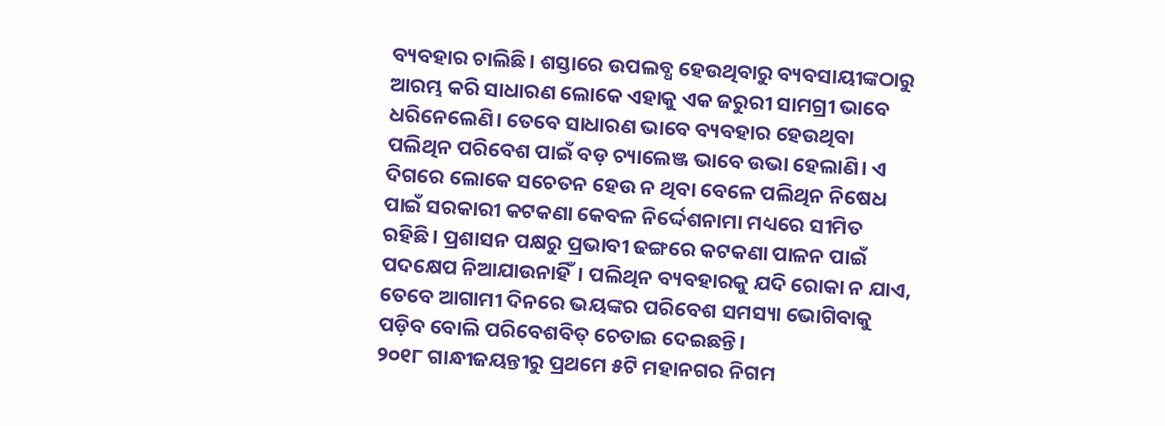ବ୍ୟବହାର ଚାଲିଛି। ଶସ୍ତାରେ ଉପଲବ୍ଧ ହେଉଥିବାରୁ ବ୍ୟବସାୟୀଙ୍କଠାରୁ ଆରମ୍ଭ କରି ସାଧାରଣ ଲୋକେ ଏହାକୁ ଏକ ଜରୁରୀ ସାମଗ୍ରୀ ଭାବେ ଧରିନେଲେଣି। ତେବେ ସାଧାରଣ ଭାବେ ବ୍ୟବହାର ହେଉଥିବା ପଲିଥିନ ପରିବେଶ ପାଇଁ ବଡ଼ ଚ୍ୟାଲେଞ୍ଜ ଭାବେ ଉଭା ହେଲାଣି। ଏ ଦିଗରେ ଲୋକେ ସଚେତନ ହେଉ ନ ଥିବା ବେଳେ ପଲିଥିନ ନିଷେଧ ପାଇଁ ସରକାରୀ କଟକଣା କେବଳ ନିର୍ଦ୍ଦେଶନାମା ମଧ୍ୟରେ ସୀମିତ ରହିଛି। ପ୍ରଶାସନ ପକ୍ଷରୁ ପ୍ରଭାବୀ ଢଙ୍ଗରେ କଟକଣା ପାଳନ ପାଇଁ ପଦକ୍ଷେପ ନିଆଯାଉନାହିଁ। ପଲିଥିନ ବ୍ୟବହାରକୁ ଯଦି ରୋକା ନ ଯାଏ, ତେବେ ଆଗାମୀ ଦିନରେ ଭୟଙ୍କର ପରିବେଶ ସମସ୍ୟା ଭୋଗିବାକୁ ପଡ଼ିବ ବୋଲି ପରିବେଶବିତ୍‌ ଚେତାଇ ଦେଇଛନ୍ତି।
୨୦୧୮ ଗାନ୍ଧୀଜୟନ୍ତୀରୁ ପ୍ରଥମେ ୫ଟି ମହାନଗର ନିଗମ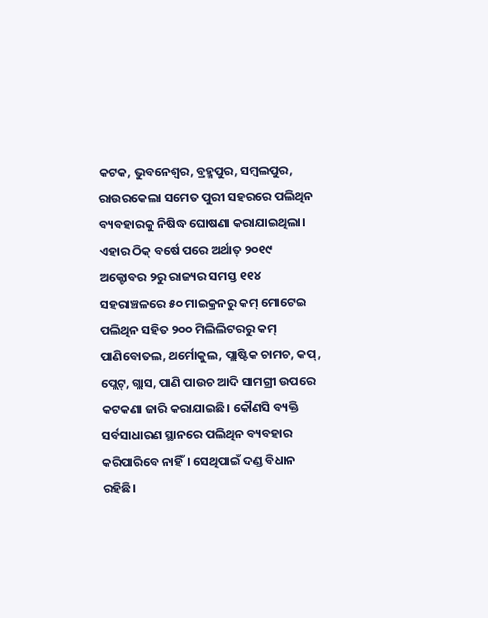କଟକ, ଭୁବନେଶ୍ୱର, ବ୍ରହ୍ମପୁର, ସମ୍ବଲପୁର, ରାଉରକେଲା ସମେତ ପୁରୀ ସହରରେ ପଲିଥିନ ବ୍ୟବହାରକୁ ନିଷିଦ୍ଧ ଘୋଷଣା କରାଯାଇଥିଲା। ଏହାର ଠିକ୍‌ ବର୍ଷେ ପରେ ଅର୍ଥାତ୍‌ ୨୦୧୯ ଅକ୍ଟୋବର ୨ରୁ ରାଜ୍ୟର ସମସ୍ତ ୧୧୪ ସହରାଞ୍ଚଳରେ ୫୦ ମାଇକ୍ରନରୁ କମ୍‌ ମୋଟେଇ ପଲିଥିନ ସହିତ ୨୦୦ ମିଲିଲିଟରରୁ କମ୍‌ ପାଣିବୋତଲ, ଥର୍ମୋକୁଲ, ପ୍ଲାଷ୍ଟିକ ଚାମଚ, କପ୍‌, ପ୍ଲେଟ୍‌, ଗ୍ଲାସ, ପାଣି ପାଉଚ ଆଦି ସାମଗ୍ରୀ ଉପରେ କଟକଣା ଜାରି କରାଯାଇଛି। କୌଣସି ବ୍ୟକ୍ତି ସର୍ବସାଧାରଣ ସ୍ଥାନରେ ପଲିଥିନ ବ୍ୟବହାର କରିପାରିବେ ନାହିଁ। ସେଥିପାଇଁ ଦଣ୍ଡ ବିଧାନ ରହିଛି।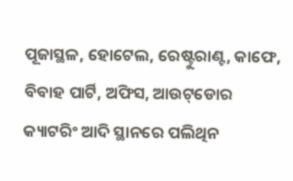ପୂଜାସ୍ଥଳ, ହୋଟେଲ, ରେଷ୍ଟୁରାଣ୍ଟ, କାଫେ, ବିବାହ ପାର୍ଟି, ଅଫିସ, ଆଉଟ୍‌ଡୋର କ୍ୟାଟରିଂ ଆଦି ସ୍ଥାନରେ ପଲିଥିନ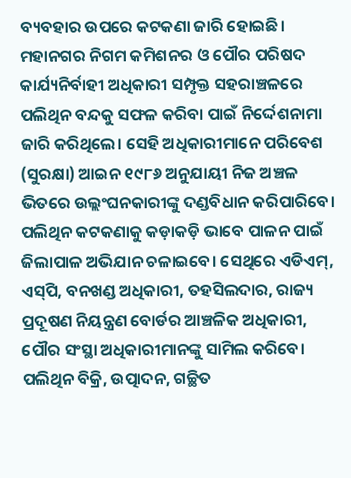ବ୍ୟବହାର ଉପରେ କଟକଣା ଜାରି ହୋଇଛି। ମହାନଗର ନିଗମ କମିଶନର ଓ ପୌର ପରିଷଦ କାର୍ଯ୍ୟନିର୍ବାହୀ ଅଧିକାରୀ ସମ୍ପୃକ୍ତ ସହରାଞ୍ଚଳରେ ପଲିଥିନ ବନ୍ଦକୁ ସଫଳ କରିବା ପାଇଁ ନିର୍ଦ୍ଦେଶନାମା ଜାରି କରିଥିଲେ। ସେହି ଅଧିକାରୀମାନେ ପରିବେଶ (ସୁରକ୍ଷା) ଆଇନ ୧୯୮୬ ଅନୁଯାୟୀ ନିଜ ଅଞ୍ଚଳ ଭିତରେ ଉଲ୍ଲଂଘନକାରୀଙ୍କୁ ଦଣ୍ଡବିଧାନ କରିପାରିବେ। ପଲିଥିନ କଟକଣାକୁ କଡ଼ାକଡ଼ି ଭାବେ ପାଳନ ପାଇଁ ଜିଲାପାଳ ଅଭିଯାନ ଚଳାଇବେ। ସେଥିରେ ଏଡିଏମ୍‌, ଏସ୍‌ପି, ବନଖଣ୍ଡ ଅଧିକାରୀ, ତହସିଲଦାର, ରାଜ୍ୟ ପ୍ରଦୂଷଣ ନିୟନ୍ତ୍ରଣ ବୋର୍ଡର ଆଞ୍ଚଳିକ ଅଧିକାରୀ, ପୌର ସଂସ୍ଥା ଅଧିକାରୀମାନଙ୍କୁ ସାମିଲ କରିବେ। ପଲିଥିନ ବିକ୍ରି, ଉତ୍ପାଦନ, ଗଚ୍ଛିତ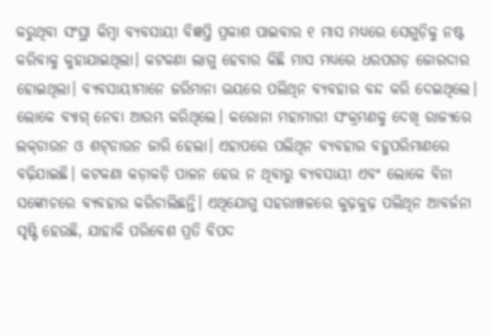କରୁଥିବା ସଂସ୍ଥା କିମ୍ବା ବ୍ୟବସାୟୀ ବିଜ୍ଞପ୍ତି ପ୍ରକାଶ ପାଇବାର ୧ ମାସ ମଧ୍ୟରେ ସେଗୁଡ଼ିକୁ ନଷ୍ଟ କରିବାକୁ କୁହାଯାଇଥିଲା। କଟକଣା ଲାଗୁ ହେବାର କିଛି ମାସ ମଧ୍ୟରେ ଧରପଗଡ଼ ଜୋରଦାର ହୋଇଥିଲା। ବ୍ୟବସାୟୀମାନେ ଜରିମାନା ଭୟରେ ପଲିଥିନ ବ୍ୟବହାର ବନ୍ଦ କରି ଦେଇଥିଲେ। ଲୋକେ ବ୍ୟାଗ୍‌ ନେବା ଆରମ୍ଭ କରିଥିଲେ। କରୋନା ମହାମାରୀ ସଂକ୍ରମଣକୁ ଦେଖି ରାଜ୍ୟରେ ଲକ୍‌ଡାଉନ ଓ ଶଟ୍‌ଡାଉନ ଜାରି ହେଲା। ଏହାପରେ ପଲିଥିନ ବ୍ୟବହାର ବହୁପରିମାଣରେ ବଢ଼ିଯାଇଛି। କଟକଣା କଡ଼ାକଡ଼ି ପାଳନ ହେଉ ନ ଥିବାରୁ ବ୍ୟବସାୟୀ ଏବଂ ଲୋକେ ବିନା ସଙ୍କୋଚରେ ବ୍ୟବହାର କରିଚାଲିଛନ୍ତି। ଏଥିଯୋଗୁ ସହରାଞ୍ଚଳରେ କୁଢ଼କୁଢ଼ ପଲିଥିନ ଆବର୍ଜନା ସୃଷ୍ଟି ହେଉଛି, ଯାହାକି ପରିବେଶ ପ୍ରତି ବିପଦ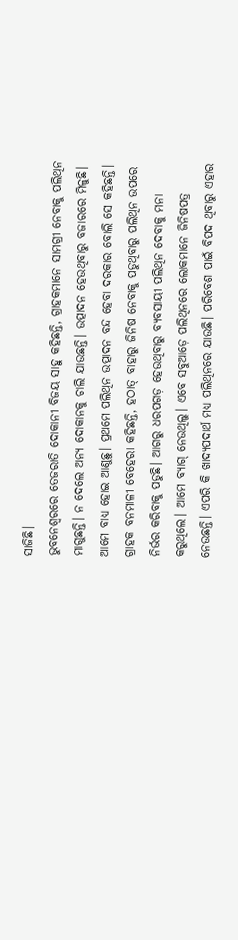ସାଜିଛି।
ଭୁବନେଶ୍ୱରରେ ତେଜରାତି ଦୋକାନୀ ବିଜୟ ସାହୁ କହିଛନ୍ତି, ଗ୍ରାହକମାନେ ସାମଗ୍ରୀ ନେବାକୁ ପଲିଥିନ ମାଗୁଛନ୍ତି। ନ ଦେଲେ ଅନ୍ୟ ଦୋକାନକୁ ଚାଲି ଯାଉଛନ୍ତି। ଉତ୍ପାଦନ ହେଉଥିବାରୁ ବଜାରରେ ମିଳୁଛି। ଆମେ ବାଧ୍ୟ ହୋଇ ଆଣୁଛୁ। ପ୍ରଥମେ ପଲିଥିନ ଉତ୍ପାଦନ ବନ୍ଦ ହେବା ଦରକାର ବୋଲି ସେ କହିଛନ୍ତି। ଗ୍ରାହକ ବନମାଳୀ ବେହେରା କହିଛନ୍ତି, ହଠାତ୍‌ ବାହାରୁ ଜିନିଷ ନେବାକୁ ପଡୁଥିବାରୁ ପଲିଥିନ ଉପରେ ନିର୍ଭର କରିବାକୁ ପଡୁଛି। ଆଗରୁ ଧରପଗଡ଼ ହେଉଥିବାରୁ ବ୍ୟବସାୟୀ ପଲିଥିନ ଦେବାକୁ ମନା କରୁଥିଲେ। ଆମେ ବ୍ୟାଗ୍‌ ନେଉଥିଲୁ। ଏବେ ସବୁଆଡ଼େ ପଲିଥିନରେ ଲୋକମାନେ ଜିନିଷପତ୍ର ନେଉଛନ୍ତି। ଏପରି କି ଖାଦ୍ୟପଦାର୍ଥ ମଧ୍ୟ ପଲିଥିନରେ ଯାଉଛି। ପରିବେଶ ପାଇଁ ବିପଦ ଥିବାରୁ ଏହାର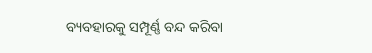ବ୍ୟବହାରକୁ ସମ୍ପୂର୍ଣ୍ଣ ବନ୍ଦ କରିବା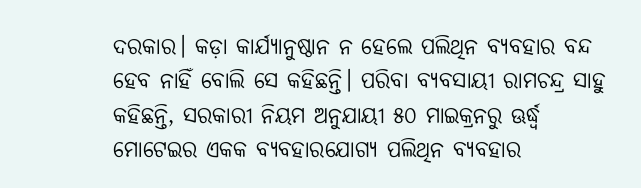ଦରକାର। କଡ଼ା କାର୍ଯ୍ୟାନୁଷ୍ଠାନ ନ ହେଲେ ପଲିଥିନ ବ୍ୟବହାର ବନ୍ଦ ହେବ ନାହିଁ ବୋଲି ସେ କହିଛନ୍ତି। ପରିବା ବ୍ୟବସାୟୀ ରାମଚନ୍ଦ୍ର ସାହୁ କହିଛନ୍ତି, ସରକାରୀ ନିୟମ ଅନୁଯାୟୀ ୫୦ ମାଇକ୍ରନରୁ ଊର୍ଦ୍ଧ୍ୱ ମୋଟେଇର ଏକକ ବ୍ୟବହାରଯୋଗ୍ୟ ପଲିଥିନ ବ୍ୟବହାର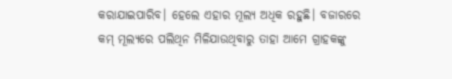କରାଯାଇପାରିବ। ହେଲେ ଏହାର ମୂଲ୍ୟ ଅଧିକ ରହୁଛି। ବଜାରରେ କମ୍‌ ମୂଲ୍ୟରେ ପଲିଥିନ ମିଳିଯାଉଥିବାରୁ ତାହା ଆମେ ଗ୍ରାହକଙ୍କୁ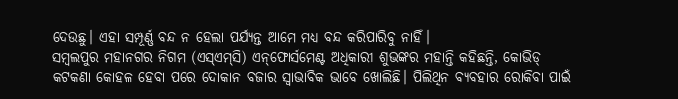ଦେଉଛୁ। ଏହା ସମ୍ପୂର୍ଣ୍ଣ ବନ୍ଦ ନ ହେଲା ପର୍ଯ୍ୟନ୍ତ ଆମେ ମଧ୍ୟ ବନ୍ଦ କରିପାରିବୁ ନାହିଁ।
ସମ୍ବଲପୁର ମହାନଗର ନିଗମ (ଏସ୍‌ଏମ୍‌ସି) ଏନ୍‌ଫୋର୍ସମେଣ୍ଟ ଅଧିକାରୀ ଶୁଭଙ୍କର ମହାନ୍ତି କହିଛନ୍ତି, କୋଭିଡ୍‌ କଟକଣା କୋହଳ ହେବା ପରେ ଦୋକାନ ବଜାର ସ୍ବାଭାବିକ ଭାବେ ଖୋଲିଛି। ପିଲିଥିନ ବ୍ୟବହାର ରୋକିବା ପାଇଁ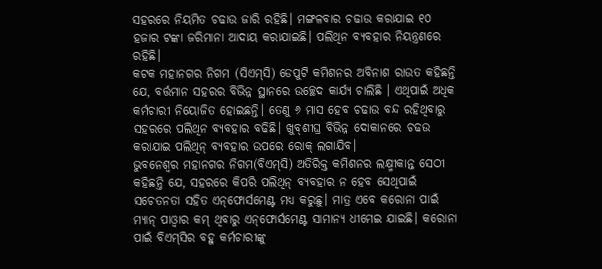ସହରରେ ନିୟମିତ ଚଢାଉ ଜାରି ରହିଛି। ମଙ୍ଗଳବାର ଚଢାଉ କରାଯାଇ ୧୦ ହଜାର ଟଙ୍କା ଜରିମାନା ଆଦାୟ କରାଯାଇଛି। ପଲିଥିନ ବ୍ୟବହାର ନିୟନ୍ତ୍ରଣରେ ରହିଛି।
କଟକ ମହାନଗର ନିଗମ (ସିଏମ୍‌ସି) ଡେପୁଟି କମିଶନର ଅବିନାଶ ରାଉତ କହିଛନ୍ତି ଯେ, ବର୍ତ୍ତମାନ ସହରର ବିଭିନ୍ନ ସ୍ଥାନରେ ଉଚ୍ଛେଦ କାର୍ଯ୍ୟ ଚାଲିଛି । ଏଥିପାଇଁ ଅଧିକ କର୍ମଚାରୀ ନିୟୋଜିତ ହୋଇଛନ୍ତି। ତେଣୁ ୬ ମାସ ହେବ ଚଢାଉ ବନ୍ଦ ରହିଥିବାରୁ ସହରରେ ପଲିଥିନ ବ୍ୟବହାର ବଢିଛି। ଖୁବ୍‌ଶୀଘ୍ର ବିଭିନ୍ନ ଦୋକାନରେ ଚଢଉ କରାଯାଇ ପଲିଥିନ୍‌ ବ୍ୟବହାର ଉପରେ ରୋକ୍‌ ଲଗାଯିବ।
ଭୁବନେଶ୍ୱର ମହାନଗର ନିଗମ(ବିଏମ୍‌ସି) ଅତିରିକ୍ତ କମିଶନର ଲକ୍ଷ୍ମୀକାନ୍ତ ସେଠୀ କହିଛନ୍ତି ଯେ, ସହରରେ କିପରି ପଲିଥିନ୍‌ ବ୍ୟବହାର ନ ହେବ ସେଥିପାଇଁ ସଚେତନତା ସହିତ ଏନ୍‌ଫୋର୍ସମେଣ୍ଟ ମଧ୍ୟ କରୁଛୁ। ମାତ୍ର ଏବେ କରୋନା ପାଇଁ ମ୍ୟାନ୍‌ ପାଓ୍ବାର କମ୍‌ ଥିବାରୁ ଏନ୍‌ଫୋର୍ସମେଣ୍ଟ ସାମାନ୍ୟ ଧୀମେଇ ଯାଇଛି। କରୋନା ପାଇଁ ବିଏମ୍‌ସିର ବହୁ କର୍ମଚାରୀଙ୍କୁ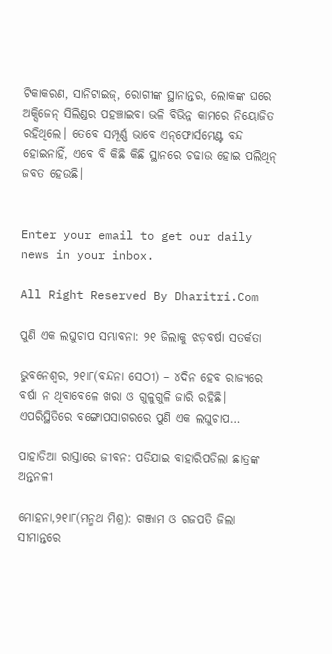ଟିକାକରଣ, ସାନିଟାଇଜ୍‌, ରୋଗୀଙ୍କ ସ୍ଥାନାନ୍ତର, ଲୋକଙ୍କ ଘରେ ଅକ୍ସିଜେନ୍‌ ସିଲିଣ୍ଡର ପହଞ୍ଚାଇବା ଭଳି ବିଭିନ୍ନ କାମରେ ନିୟୋଜିତ ରହିଥିଲେ। ତେବେ ସମ୍ପୂର୍ଣ୍ଣ ଭାବେ ଏନ୍‌ଫୋର୍ସମେଣ୍ଟ ବନ୍ଦ ହୋଇନାହିଁ, ଏବେ ବି କିଛି କିଛି ସ୍ଥାନରେ ଚଢାଉ ହୋଇ ପଲିଥିନ୍‌ ଜବତ ହେଉଛି।


Enter your email to get our daily news in your inbox.

All Right Reserved By Dharitri.Com

ପୁଣି ଏକ ଲଘୁଚାପ ସମ୍ଭାବନା: ୨୧ ଜିଲାକୁ ଝଡ଼ବର୍ଷା ସତର୍କତା

ଭୁବନେଶ୍ୱର, ୨୧ା୮(ବନ୍ଦନା ସେଠୀ) – ୪ଦିନ ହେବ ରାଜ୍ୟରେ ବର୍ଷା ନ ଥିବାବେଳେ ଖରା ଓ ଗୁଳୁଗୁଳି ଜାରି ରହିଛି। ଏପରିସ୍ଥିତିରେ ବଙ୍ଗୋପସାଗରରେ ପୁଣି ଏକ ଲଘୁଚାପ…

ପାହାଡିଆ ରାସ୍ତାରେ ଜୀବନ: ପଡିଯାଇ ବାହାରିପଡିଲା ଛାତ୍ରଙ୍କ ଅନ୍ତନଳୀ

ମୋହନା,୨୧ା୮(ମନ୍ମଥ ମିଶ୍ର): ଗଞ୍ଜାମ ଓ ଗଜପତି ଜିଲା ସୀମାନ୍ତରେ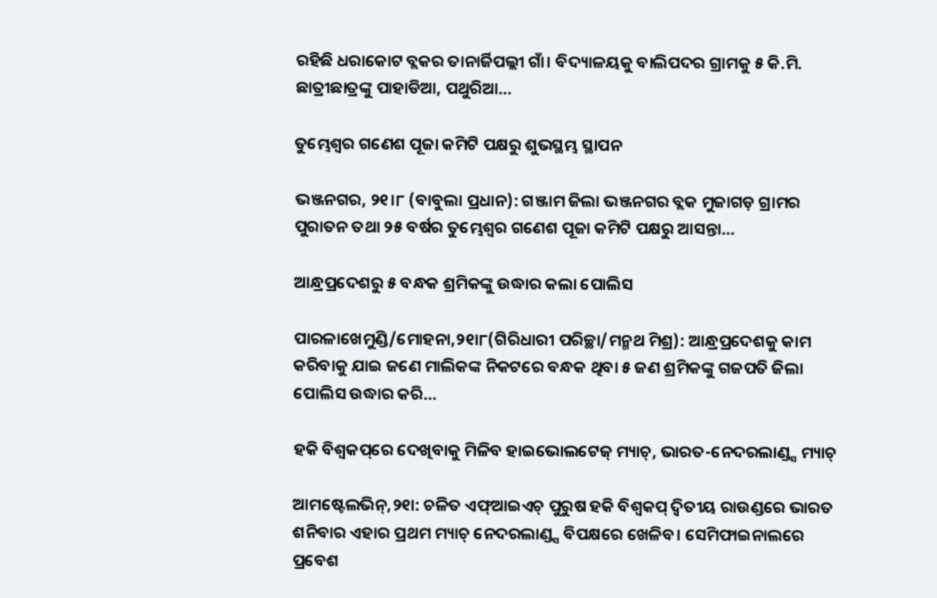ରହିଛି ଧରାକୋଟ ବ୍ଲକର ତାନାର୍ଜିପଲ୍ଲୀ ଗାଁ। ବିଦ୍ୟାଳୟକୁ ବାଲିପଦର ଗ୍ରାମକୁ ୫ କି.ମି. ଛାତ୍ରୀଛାତ୍ରଙ୍କୁ ପାହାଡିଆ, ପଥୁରିଆ…

ତୁମ୍ଭେଶ୍ୱର ଗଣେଶ ପୂଜା କମିଟି ପକ୍ଷରୁ ଶୁଭସ୍ଥମ୍ଭ ସ୍ଥାପନ

ଭଞ୍ଜନଗର, ୨୧।୮ (ବାବୁଲା ପ୍ରଧାନ): ଗଞ୍ଜାମ ଜିଲା ଭଞ୍ଜନଗର ବ୍ଲକ ମୁଜାଗଡ଼ ଗ୍ରାମର ପୁରାତନ ତଥା ୨୫ ବର୍ଷର ତୁମ୍ଭେଶ୍ୱର ଗଣେଶ ପୂଜା କମିଟି ପକ୍ଷରୁ ଆସନ୍ତା…

ଆନ୍ଧ୍ରପ୍ରଦେଶରୁ ୫ ବନ୍ଧକ ଶ୍ରମିକଙ୍କୁ ଉଦ୍ଧାର କଲା ପୋଲିସ

ପାରଳାଖେମୁଣ୍ଡି/ମୋହନା,୨୧ା୮(ଗିରିଧାରୀ ପରିଚ୍ଛା/ମନ୍ମଥ ମିଶ୍ର): ଆନ୍ଧ୍ରପ୍ରଦେଶକୁ କାମ କରିବାକୁ ଯାଇ ଜଣେ ମାଲିକଙ୍କ ନିକଟରେ ବନ୍ଧକ ଥିବା ୫ ଜଣ ଶ୍ରମିକଙ୍କୁ ଗଜପତି ଜିଲା ପୋଲିସ ଉଦ୍ଧାର କରି…

ହକି ବିଶ୍ୱକପ୍‌ରେ ଦେଖିବାକୁ ମିଳିବ ହାଇଭୋଲଟେଜ୍‌ ମ୍ୟାଚ୍‌, ଭାରତ-ନେଦରଲାଣ୍ଡ୍ସ ମ୍ୟାଚ୍‌

ଆମଷ୍ଟେଲଭିନ୍‌,୨୧ା: ଚଳିତ ଏଫ୍‌ଆଇଏଚ୍‌ ପୁରୁଷ ହକି ବିଶ୍ୱକପ୍‌ ଦ୍ୱିତୀୟ ରାଉଣ୍ଡରେ ଭାରତ ଶନିବାର ଏହାର ପ୍ରଥମ ମ୍ୟାଚ୍‌ ନେଦରଲାଣ୍ଡ୍ସ ବିପକ୍ଷରେ ଖେଳିବ। ସେମିଫାଇନାଲରେ ପ୍ରବେଶ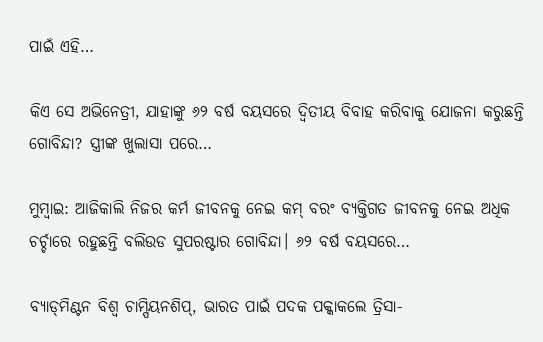ପାଇଁ ଏହି…

କିଏ ସେ ଅଭିନେତ୍ରୀ, ଯାହାଙ୍କୁ ୬୨ ବର୍ଷ ବୟସରେ ଦ୍ୱିତୀୟ ବିବାହ କରିବାକୁ ଯୋଜନା କରୁଛନ୍ତି ଗୋବିନ୍ଦା? ସ୍ତ୍ରୀଙ୍କ ଖୁଲାସା ପରେ…

ମୁମ୍ବାଇ: ଆଜିକାଲି ନିଜର କର୍ମ ଜୀବନକୁ ନେଇ କମ୍‌ ବରଂ ବ୍ୟକ୍ତିଗତ ଜୀବନକୁ ନେଇ ଅଧିକ ଚର୍ଚ୍ଚାରେ ରହୁଛନ୍ତି ବଲିଉଡ ସୁପରଷ୍ଟାର ଗୋବିନ୍ଦା। ୬୨ ବର୍ଷ ବୟସରେ…

ବ୍ୟାଡ୍‌ମିଣ୍ଟନ ବିଶ୍ୱ ଚାମ୍ପିୟନଶିପ୍‌, ଭାରତ ପାଇଁ ପଦକ ପକ୍କାକଲେ ତ୍ରିସା-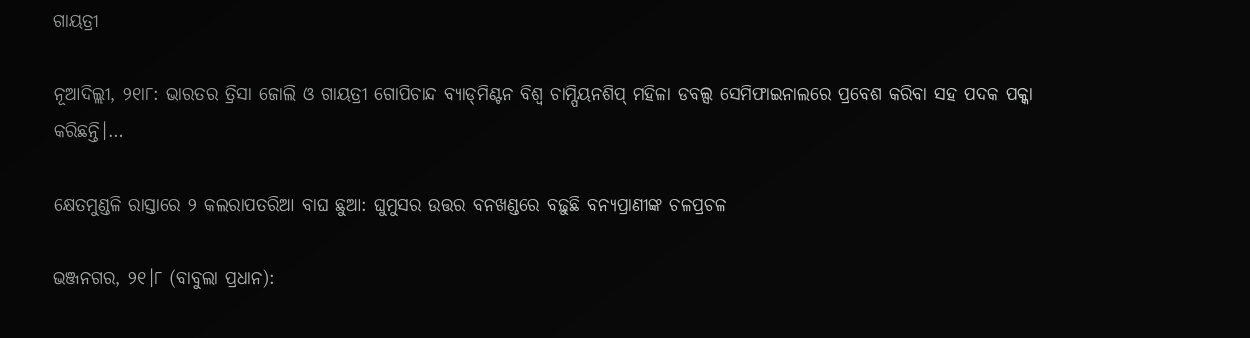ଗାୟତ୍ରୀ

ନୂଆଦିଲ୍ଲୀ, ୨୧ା୮: ଭାରତର ତ୍ରିସା ଜୋଲି ଓ ଗାୟତ୍ରୀ ଗୋପିଚାନ୍ଦ ବ୍ୟାଡ୍‌ମିଣ୍ଟନ ବିଶ୍ୱ ଚାମ୍ପିୟନଶିପ୍‌ ମହିଳା ଡବଲ୍ସ ସେମିଫାଇନାଲରେ ପ୍ରବେଶ କରିବା ସହ ପଦକ ପକ୍କା କରିଛନ୍ତି।…

କ୍ଷେତମୁଣ୍ଡଳି ରାସ୍ତାରେ ୨ କଲରାପତରିଆ ବାଘ ଛୁଆ: ଘୁମୁସର ଉତ୍ତର ବନଖଣ୍ଡରେ ବଢ଼ୁଛି ବନ୍ୟପ୍ରାଣୀଙ୍କ ଚଳପ୍ରଚଳ

ଭଞ୍ଜନଗର, ୨୧।୮ (ବାବୁଲା ପ୍ରଧାନ):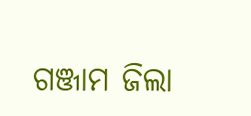ଗଞ୍ଜାମ ଜିଲା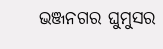ଭଞ୍ଜନଗର ଘୁମୁସର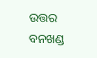ଉତ୍ତର ବନଖଣ୍ଡ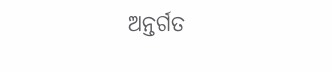ଅନ୍ତର୍ଗତ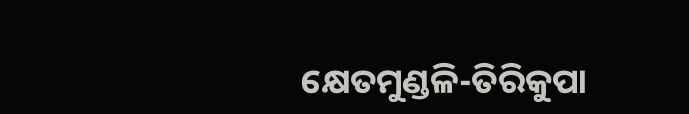କ୍ଷେତମୁଣ୍ଡଳି-ତିରିକୁପା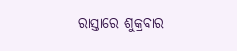ରାସ୍ତାରେ ଶୁକ୍ରବାର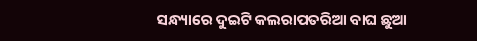ସନ୍ଧ୍ୟାରେ ଦୁଇଟି କଲରାପତରିଆ ବାଘ ଛୁଆ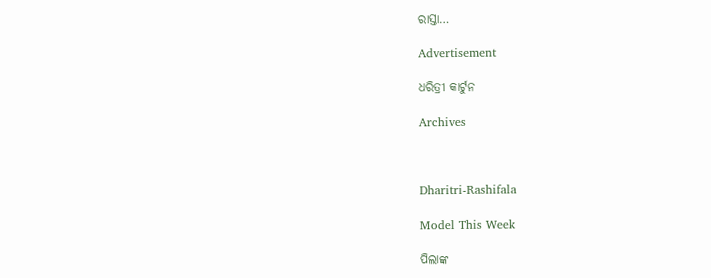ରାସ୍ତା…

Advertisement

ଧରିତ୍ରୀ କାର୍ଟୁନ

Archives



Dharitri-Rashifala

Model This Week

ପିଲାଙ୍କ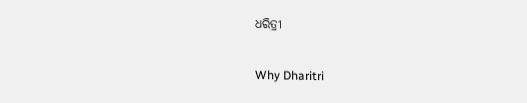ଧରିତ୍ରୀ

Why Dharitri